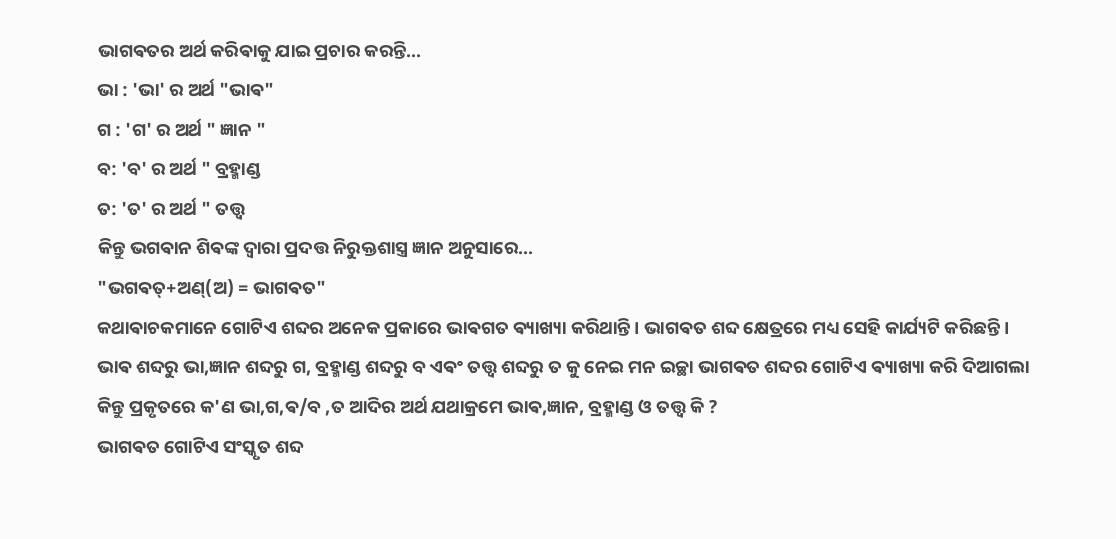ଭାଗଵତର ଅର୍ଥ କରିଵାକୁ ଯାଇ ପ୍ରଚାର କରନ୍ତି...
ଭା : 'ଭା' ର ଅର୍ଥ "ଭାଵ"
ଗ : 'ଗ' ର ଅର୍ଥ " ଜ୍ଞାନ "
ବ: 'ବ' ର ଅର୍ଥ " ବ୍ରହ୍ମାଣ୍ଡ
ତ: 'ତ' ର ଅର୍ଥ " ତତ୍ତ୍ବ
କିନ୍ତୁ ଭଗଵାନ ଶିଵଙ୍କ ଦ୍ଵାରା ପ୍ରଦତ୍ତ ନିରୁକ୍ତଶାସ୍ତ୍ର ଜ୍ଞାନ ଅନୁସାରେ...
"ଭଗଵତ୍+ଅଣ୍(ଅ) = ଭାଗଵତ"
କଥାଵାଚକମାନେ ଗୋଟିଏ ଶବ୍ଦର ଅନେକ ପ୍ରକାରେ ଭାଵଗତ ଵ୍ୟାଖ୍ୟା କରିଥାନ୍ତି । ଭାଗଵତ ଶବ୍ଦ କ୍ଷେତ୍ରରେ ମଧ୍ୟ ସେହି କାର୍ଯ୍ୟଟି କରିଛନ୍ତି । ଭାଵ ଶବ୍ଦରୁ ଭା,ଜ୍ଞାନ ଶବ୍ଦରୁ ଗ, ବ୍ରହ୍ମାଣ୍ଡ ଶବ୍ଦରୁ ବ ଏଵଂ ତତ୍ତ୍ଵ ଶବ୍ଦରୁ ତ କୁ ନେଇ ମନ ଇଚ୍ଛା ଭାଗଵତ ଶବ୍ଦର ଗୋଟିଏ ଵ୍ୟାଖ୍ୟା କରି ଦିଆଗଲା କିନ୍ତୁ ପ୍ରକୃତରେ କ'ଣ ଭା,ଗ,ଵ/ବ ,ତ ଆଦିର ଅର୍ଥ ଯଥାକ୍ରମେ ଭାଵ,ଜ୍ଞାନ, ବ୍ରହ୍ମାଣ୍ଡ ଓ ତତ୍ତ୍ଵ କି ?
ଭାଗଵତ ଗୋଟିଏ ସଂସ୍କୃତ ଶବ୍ଦ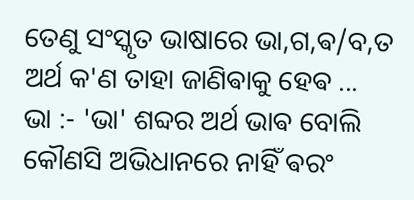ତେଣୁ ସଂସ୍କୃତ ଭାଷାରେ ଭା,ଗ,ଵ/ବ,ତ ଅର୍ଥ କ'ଣ ତାହା ଜାଣିଵାକୁ ହେଵ ...
ଭା :- 'ଭା' ଶବ୍ଦର ଅର୍ଥ ଭାଵ ବୋଲି କୌଣସି ଅଭିଧାନରେ ନାହିଁ ଵରଂ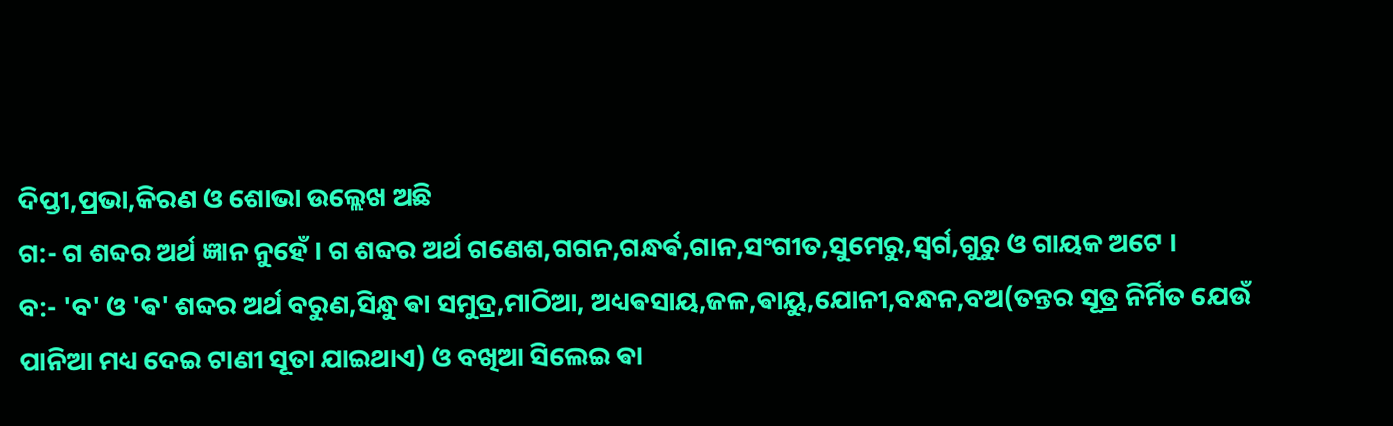ଦିପ୍ତୀ,ପ୍ରଭା,କିରଣ ଓ ଶୋଭା ଉଲ୍ଲେଖ ଅଛି
ଗ:- ଗ ଶବ୍ଦର ଅର୍ଥ ଜ୍ଞାନ ନୁହେଁ । ଗ ଶବ୍ଦର ଅର୍ଥ ଗଣେଶ,ଗଗନ,ଗନ୍ଧର୍ଵ,ଗାନ,ସଂଗୀତ,ସୁମେରୁ,ସ୍ଵର୍ଗ,ଗୁରୁ ଓ ଗାୟକ ଅଟେ ।
ବ:- 'ବ' ଓ 'ଵ' ଶବ୍ଦର ଅର୍ଥ ବରୁଣ,ସିନ୍ଧୁ ଵା ସମୁଦ୍ର,ମାଠିଆ, ଅଧ୍ୟଵସାୟ,ଜଳ,ଵାୟୁ,ଯୋନୀ,ବନ୍ଧନ,ବଅ(ତନ୍ତର ସୂତ୍ର ନିର୍ମିତ ଯେଉଁ ପାନିଆ ମଧ୍ୟ ଦେଇ ଟାଣୀ ସୂତା ଯାଇଥାଏ) ଓ ବଖିଆ ସିଲେଇ ଵା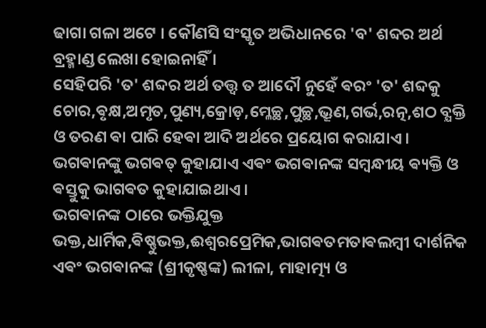ଢାଗା ଗଳା ଅଟେ । କୌଣସି ସଂସ୍କୃତ ଅଭିଧାନରେ 'ବ' ଶବ୍ଦର ଅର୍ଥ ବ୍ରହ୍ମାଣ୍ଡ ଲେଖା ହୋଇନାହିଁ ।
ସେହିପରି 'ତ' ଶବ୍ଦର ଅର୍ଥ ତତ୍ତ୍ୱ ତ ଆଦୌ ନୁହେଁ ଵରଂ 'ତ' ଶବ୍ଦକୁ ଚୋର,ଵୃକ୍ଷ,ଅମୃତ,ପୁଣ୍ୟ,କ୍ରୋଡ଼,ମ୍ଳେଚ୍ଛ,ପୁଚ୍ଛ,ଭ୍ରୂଣ,ଗର୍ଭ,ରତ୍ନ,ଶଠ ବ୍ଯକ୍ତି ଓ ତରଣ ଵା ପାରି ହେଵା ଆଦି ଅର୍ଥରେ ପ୍ରୟୋଗ କରାଯାଏ ।
ଭଗଵାନଙ୍କୁ ଭଗଵତ୍ କୁହାଯାଏ ଏଵଂ ଭଗଵାନଙ୍କ ସମ୍ବନ୍ଧୀୟ ଵ୍ୟକ୍ତି ଓ ଵସ୍ତୁକୁ ଭାଗଵତ କୁହାଯାଇଥାଏ ।
ଭଗଵାନଙ୍କ ଠାରେ ଭକ୍ତିଯୁକ୍ତ ଭକ୍ତ,ଧାର୍ମିକ,ଵିଷ୍ଣୁଭକ୍ତ,ଈଶ୍ୱରପ୍ରେମିକ,ଭାଗଵତମତାଵଲମ୍ବୀ ଦାର୍ଶନିକ ଏଵଂ ଭଗଵାନଙ୍କ (ଶ୍ରୀକୃଷ୍ଣଙ୍କ) ଲୀଳା, ମାହାତ୍ମ୍ୟ ଓ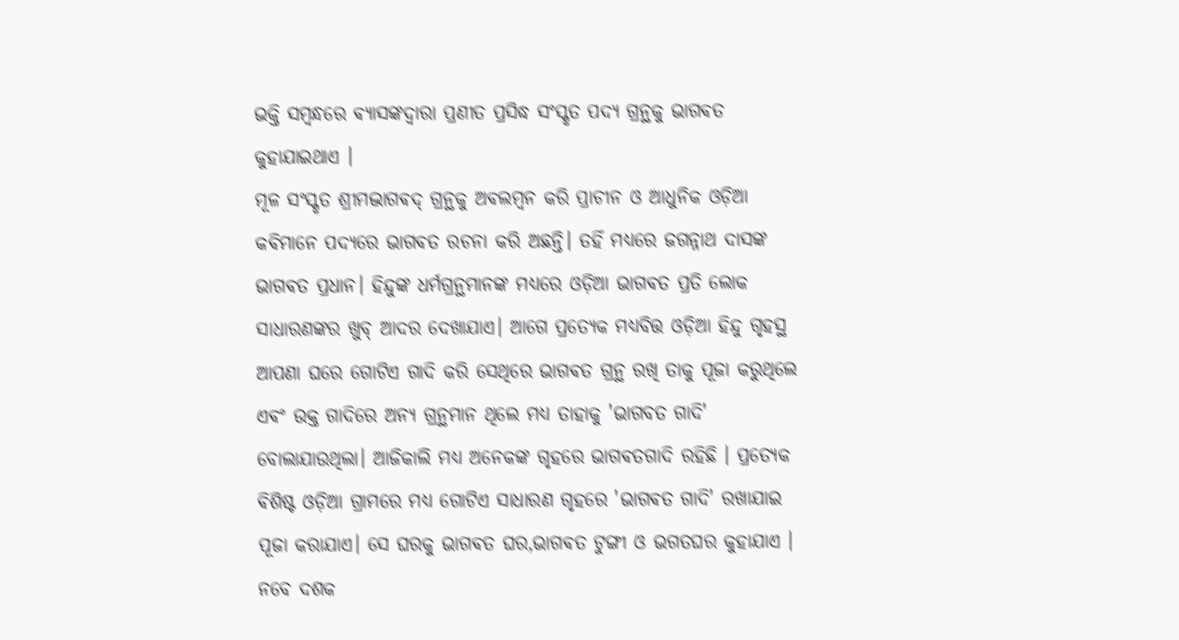ଭକ୍ତି ସମ୍ବନ୍ଧରେ ଵ୍ୟାସଙ୍କଦ୍ୱାରା ପ୍ରଣୀତ ପ୍ରସିଦ୍ଧ ସଂସ୍କୃତ ପଦ୍ଯ ଗ୍ରନ୍ଥକୁ ଭାଗଵତ କୁହାଯାଇଥାଏ ।
ମୂଳ ସଂସ୍କୃତ ଶ୍ରୀମଦ୍ଭାଗଵଦ୍ ଗ୍ରନ୍ଥକୁ ଅଵଲମ୍ବନ କରି ପ୍ରାଚୀନ ଓ ଆଧୁନିକ ଓଡ଼ିଆ କଵିମାନେ ପଦ୍ଯରେ ଭାଗଵତ ରଚନା କରି ଅଛନ୍ତି। ତହିଁ ମଧ୍ୟରେ ଜଗନ୍ନାଥ ଦାସଙ୍କ ଭାଗଵତ ପ୍ରଧାନ। ହିନ୍ଦୁଙ୍କ ଧର୍ମଗ୍ରନ୍ଥମାନଙ୍କ ମଧ୍ୟରେ ଓଡ଼ିଆ ଭାଗଵତ ପ୍ରତି ଲୋକ ସାଧାରଣଙ୍କର ଖୁବ୍ ଆଦର ଦେଖାଯାଏ। ଆଗେ ପ୍ରତ୍ୟେକ ମଧ୍ୟବିତ୍ତ ଓଡ଼ିଆ ହିନ୍ଦୁ ଗୃହସ୍ଥ ଆପଣା ଘରେ ଗୋଟିଏ ଗାଦି କରି ସେଥିରେ ଭାଗଵତ ଗ୍ରନ୍ଥ ରଖି ତାକୁ ପୂଜା କରୁଥିଲେ ଏଵଂ ଉକ୍ତ ଗାଦିରେ ଅନ୍ଯ ଗ୍ରନ୍ଥମାନ ଥିଲେ ମଧ୍ୟ ତାହାକୁ 'ଭାଗବତ ଗାଦି' ବୋଲାଯାଉଥିଲା। ଆଜିକାଲି ମଧ୍ୟ ଅନେକଙ୍କ ଗୃହରେ ଭାଗଵତଗାଦି ରହିଛି । ପ୍ରତ୍ୟେକ ଵିଶିଷ୍ଟ ଓଡ଼ିଆ ଗ୍ରାମରେ ମଧ୍ୟ ଗୋଟିଏ ସାଧାରଣ ଗୃହରେ 'ଭାଗଵତ ଗାଦି' ରଖାଯାଇ ପୂଜା କରାଯାଏ। ସେ ଘରକୁ ଭାଗଵତ ଘର,ଭାଗଵତ ଟୁଙ୍ଗୀ ଓ ଭଗତଘର କୁହାଯାଏ । ନବେ ଦଶକ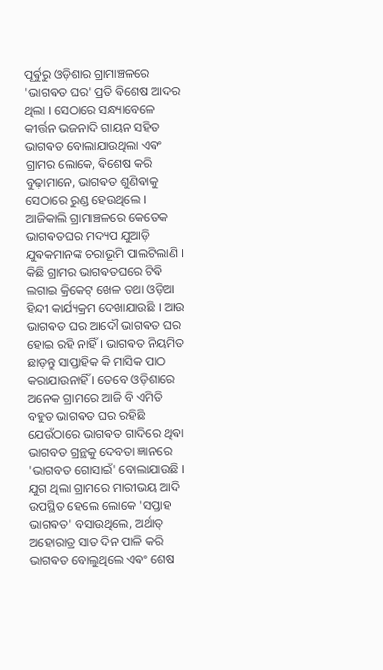ପୂର୍ଵୁରୁ ଓଡ଼ିଶାର ଗ୍ରାମାଞ୍ଚଳରେ 'ଭାଗଵତ ଘର' ପ୍ରତି ଵିଶେଷ ଆଦର ଥିଲା । ସେଠାରେ ସନ୍ଧ୍ୟାବେଳେ କୀର୍ତ୍ତନ ଭଜନାଦି ଗାୟନ ସହିତ ଭାଗଵତ ବୋଲାଯାଉଥିଲା ଏଵଂ ଗ୍ରାମର ଲୋକେ, ଵିଶେଷ କରି ବୁଢ଼ାମାନେ, ଭାଗଵତ ଶୁଣିଵାକୁ ସେଠାରେ ରୁଣ୍ଡ ହେଉଥିଲେ । ଆଜିକାଲି ଗ୍ରାମାଞ୍ଚଳରେ କେତେକ ଭାଗଵତଘର ମଦ୍ୟପ ଯୁଆଡ଼ି ଯୁଵକମାନଙ୍କ ଚରାଭୂମି ପାଲଟିଲାଣି । କିଛି ଗ୍ରାମର ଭାଗଵତଘରେ ଟିଵି ଲଗାଇ କ୍ରିକେଟ୍ ଖେଳ ତଥା ଓଡ଼ିଆ ହିନ୍ଦୀ କାର୍ଯ୍ୟକ୍ରମ ଦେଖାଯାଉଛି । ଆଉ ଭାଗଵତ ଘର ଆଦୌ ଭାଗଵତ ଘର ହୋଇ ରହି ନାହିଁ । ଭାଗଵତ ନିୟମିତ ଛାଡ଼ନ୍ତୁ ସାପ୍ତାହିକ କି ମାସିକ ପାଠ କରାଯାଉନାହିଁ । ତେବେ ଓଡ଼ିଶାରେ ଅନେକ ଗ୍ରାମରେ ଆଜି ବି ଏମିତି ବହୁତ ଭାଗଵତ ଘର ରହିଛି ଯେଉଁଠାରେ ଭାଗଵତ ଗାଦିରେ ଥିଵା ଭାଗବତ ଗ୍ରନ୍ଥକୁ ଦେବତା ଜ୍ଞାନରେ 'ଭାଗବତ ଗୋସାଇଁ' ବୋଲାଯାଉଛି ।
ଯୁଗ ଥିଲା ଗ୍ରାମରେ ମାରୀଭୟ ଆଦି ଉପସ୍ଥିତ ହେଲେ ଲୋକେ 'ସପ୍ତାହ ଭାଗଵତ' ବସାଉଥିଲେ, ଅର୍ଥାତ୍ ଅହୋରାତ୍ର ସାତ ଦିନ ପାଳି କରି ଭାଗଵତ ବୋଲୁଥିଲେ ଏଵଂ ଶେଷ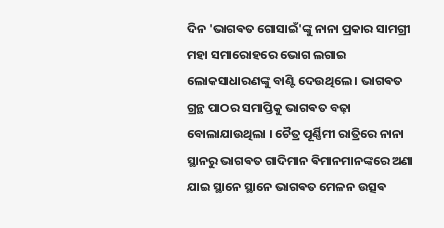ଦିନ 'ଭାଗଵତ ଗୋସାଇଁ'ଙ୍କୁ ନାନା ପ୍ରକାର ସାମଗ୍ରୀ ମହା ସମାରୋହରେ ଭୋଗ ଲଗାଇ ଲୋକସାଧାରଣଙ୍କୁ ବାଣ୍ଟି ଦେଉଥିଲେ । ଭାଗଵତ ଗ୍ରନ୍ଥ ପାଠର ସମାପ୍ତିକୁ ଭାଗଵତ ବଢ଼ା ବୋଲାଯାଉଥିଲା । ଚୈତ୍ର ପୂର୍ଣ୍ଣିମୀ ରାତ୍ରିରେ ନାନା ସ୍ଥାନରୁ ଭାଗଵତ ଗାଦିମାନ ଵିମାନମାନଙ୍କରେ ଅଣା ଯାଇ ସ୍ଥାନେ ସ୍ଥାନେ ଭାଗଵତ ମେଳନ ଉତ୍ସଵ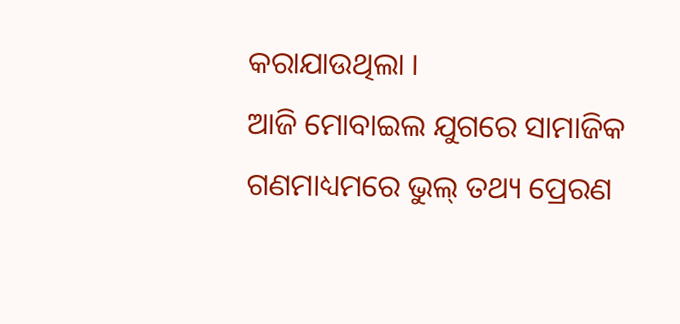କରାଯାଉଥିଲା ।
ଆଜି ମୋବାଇଲ ଯୁଗରେ ସାମାଜିକ ଗଣମାଧ୍ୟମରେ ଭୁଲ୍ ତଥ୍ୟ ପ୍ରେରଣ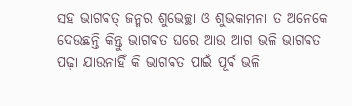ସହ ଭାଗଵତ୍ ଜନ୍ମର ଶୁଭେଚ୍ଛା ଓ ଶୁଭକାମନା ତ ଅନେକେ ଦେଉଛନ୍ତି କିନ୍ତୁ ଭାଗଵତ ଘରେ ଆଉ ଆଗ ଭଳି ଭାଗଵତ ପଢ଼ା ଯାଉନାହିଁ କି ଭାଗଵତ ପାଇଁ ପୂର୍ଵ ଭଳି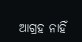ଆଗ୍ରହ ନାହିଁ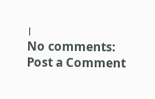।
No comments:
Post a Comment